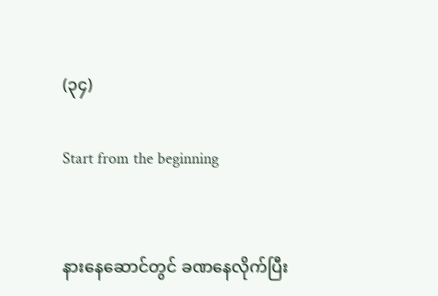(၃၄)

Start from the beginning


နားနေဆောင်တွင် ခဏနေလိုက်ပြီး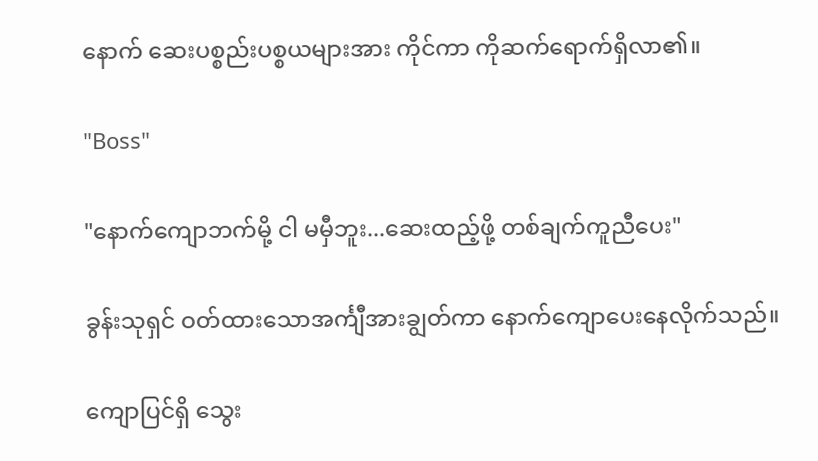နောက် ဆေးပစ္စည်းပစ္စယများအား ကိုင်ကာ ကိုဆက်ရောက်ရှိလာ၏။

"Boss"

"နောက်ကျောဘက်မို့ ငါ မမှီဘူး...ဆေးထည့်ဖို့ တစ်ချက်ကူညီပေး"

ခွန်းသုရှင် ဝတ်ထားသောအင်္ကျီအားချွတ်ကာ နောက်ကျောပေးနေလိုက်သည်။

ကျောပြင်ရှိ သွေး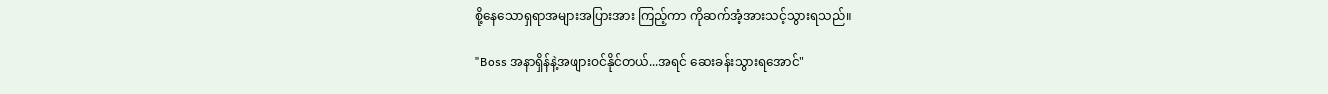စို့နေသောရှရာအများအပြားအား ကြည့်ကာ ကိုဆက်အံ့အားသင့်သွားရသည်။

"Boss အနာရှိန်နဲ့အဖျားဝင်နိုင်တယ်...အရင် ဆေးခန်းသွားရအောင်"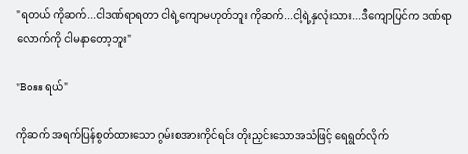"ရတယ် ကိုဆက်...ငါဒဏ်ရာရတာ ငါရဲ့ကျောမဟုတ်ဘူး ကိုဆက်...ငါ့ရဲ့နှလုံးသား...ဒီကျောပြင်က ဒဏ်ရာလောက်ကို ငါမနာတော့ဘူး"

"Boss ရယ်"

ကိုဆက် အရက်ပြန်စွတ်ထားသော ဂွမ်းစအားကိုင်ရင်း တိုးညှင်းသောအသံဖြင့် ရေရွတ်လိုက်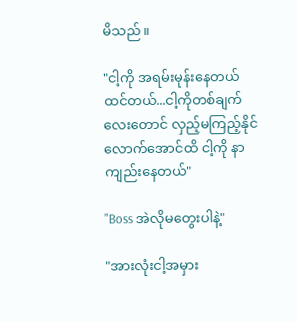မိသည်။

"ငါ့ကို အရမ်းမုန်းနေတယ်ထင်တယ်...ငါ့ကိုတစ်ချက်လေးတောင် လှည့်မကြည့်နိုင်လောက်အောင်ထိ ငါ့ကို နာကျည်းနေတယ်"

"Boss အဲလိုမတွေးပါနဲ့"

"အားလုံးငါ့အမှား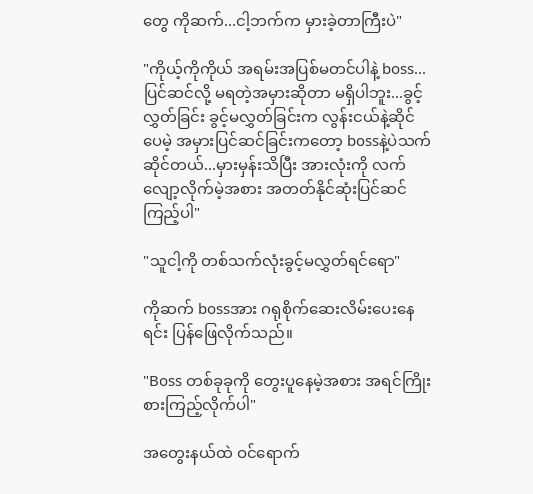တွေ ကိုဆက်...ငါ့ဘက်က မှားခဲ့တာကြီးပဲ"

"ကိုယ့်ကိုကိုယ် အရမ်းအပြစ်မတင်ပါနဲ့ boss...ပြင်ဆင်လို့ မရတဲ့အမှားဆိုတာ မရှိပါဘူး...ခွင့်လွှတ်ခြင်း ခွင့်မလွှတ်ခြင်းက လွန်းငယ်နဲ့ဆိုင်ပေမဲ့ အမှားပြင်ဆင်ခြင်းကတော့ bossနဲ့ပဲသက်ဆိုင်တယ်...မှားမှန်းသိပြီး အားလုံးကို လက်လျော့လိုက်မဲ့အစား အတတ်နိုင်ဆုံးပြင်ဆင်ကြည့်ပါ"

"သူငါ့ကို တစ်သက်လုံးခွင့်မလွှတ်ရင်ရော"

ကိုဆက် bossအား ဂရုစိုက်ဆေးလိမ်းပေးနေရင်း ပြန်ဖြေလိုက်သည်။

"Boss တစ်ခုခုကို တွေးပူနေမဲ့အစား အရင်ကြိုးစားကြည့်လိုက်ပါ"

အတွေးနယ်ထဲ ဝင်ရောက်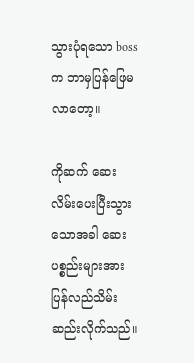သွားပုံရသော bossက ဘာမှပြန်ဖြေမလာတော့။

ကိုဆက် ဆေးလိမ်းပေးပြီးသွားသောအခါ ဆေးပစ္စည်းများအား ပြန်လည်သိမ်းဆည်းလိုက်သည်။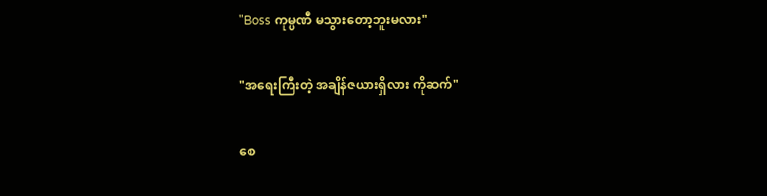"Boss ကုမ္ပဏီ မသွားတော့ဘူးမလား"

"အရေးကြီးတဲ့ အချိန်ဇယားရှိလား ကိုဆက်"

စေ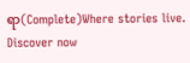ရာ(Complete)Where stories live. Discover now